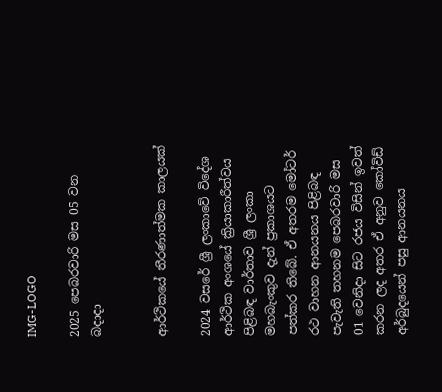IMG-LOGO

2025 පෙබරවාරි මස 05 වන බදාදා


ආර්ථිකයේ තීරණාත්මක කාලයක්

2024 වසරේ ශ්‍රී ලංකාවේ විදේශ ආර්ථික අංශයේ ක්‍රියාකාරීත්වය පිළිබඳ වාර්තාව ශ්‍රී ලංකා මහබැංකුව දැන් ප්‍රකාශයට පත්කර තිබේ. ඒ අතරම මෝටර් රථ වාහන ආනයනය පිළිබඳ පැවැති තහනම පෙබරවාරි මස 01 වෙනිදා සිට රජය විසින් ඉවත් කරන ලද අතර ඒ අනුව කෝවිඩ් අර්බුදයෙන් පසු ආනයනය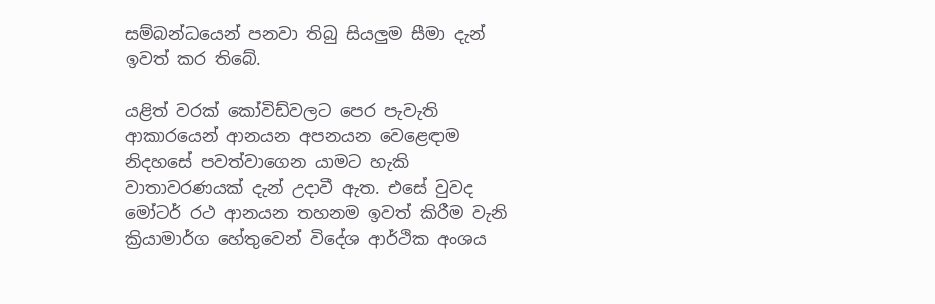සම්බන්ධයෙන් පනවා තිබු සියලුම සීමා දැන් ඉවත් කර තිබේ.

යළිත් වරක් කෝවිඩ්වලට පෙර පැවැති ආකාරයෙන් ආනයන අපනයන වෙළෙඳාම නිදහසේ පවත්වාගෙන යාමට හැකි වාතාවරණයක් දැන් උදාවී ඇත. එසේ වුවද මෝටර් රථ ආනයන තහනම ඉවත් කිරීම වැනි ක්‍රියාමාර්ග හේතුවෙන් විදේශ ආර්ථික අංශය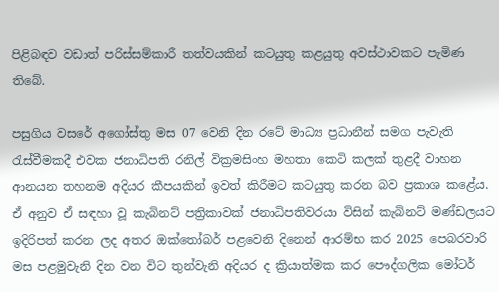පිළිබඳව වඩාත් පරිස්සම්කාරී තත්වයකින් කටයුතු කළයුතු අවස්ථාවකට පැමිණ තිබේ.

පසුගිය වසරේ අ‌ගෝස්තු මස 07 වෙනි දින රටේ මාධ්‍ය ප්‍රධානීන් සමග පැවැති රැස්වීමකදී එවක ජනාධිපති රනිල් වික්‍රමසිංහ මහතා කෙටි කලක් තුළදී වාහන ආනයන තහනම අදියර කීපයකින් ඉවත් කිරීමට කටයුතු කරන බව ප්‍රකාශ කළේය. ඒ අනුව ඒ සඳහා වූ කැබිනට් පත්‍රිකාවක් ජනාධිපතිවරයා විසින් කැබිනට් මණ්ඩලයට ඉදිරිපත් කරන ලද අතර ඔක්තෝබර් පළවෙනි දිනෙන් ආරම්භ කර 2025 පෙබරවාරි මස පළමුවැනි දින වන විට තුන්වැනි අදියර ද ක්‍රියාත්මක කර පෞද්ගලික මෝටර්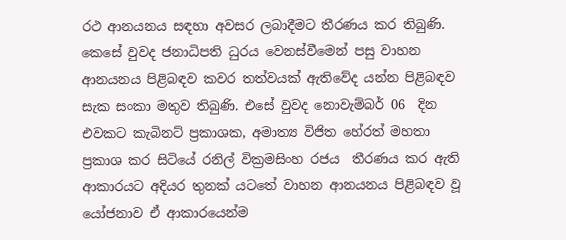රථ ආනයනය සඳහා අවසර ලබාදීමට තීරණය කර තිබුණි. කෙසේ වුවද ජනාධිපති ධුරය වෙනස්වීමෙන් පසු වාහන ආනයනය පිළිබඳව කවර තත්වයක් ඇතිවේද යන්න පිළිබඳව සැක සංකා මතුව තිබුණි. එසේ වුවද නොවැම්බර් 06  දින එවකට කැබිනට් ප්‍රකාශක, අමාත්‍ය විජිත හේරත් මහතා ප්‍රකාශ කර සිටියේ රනිල් වික්‍රමසිංහ රජය  තීරණය කර ඇති ආකාරයට අදියර තුනක් යටතේ වාහන ආනයනය පිළිබඳව වූ යෝජනාව ඒ ආකාරයෙන්ම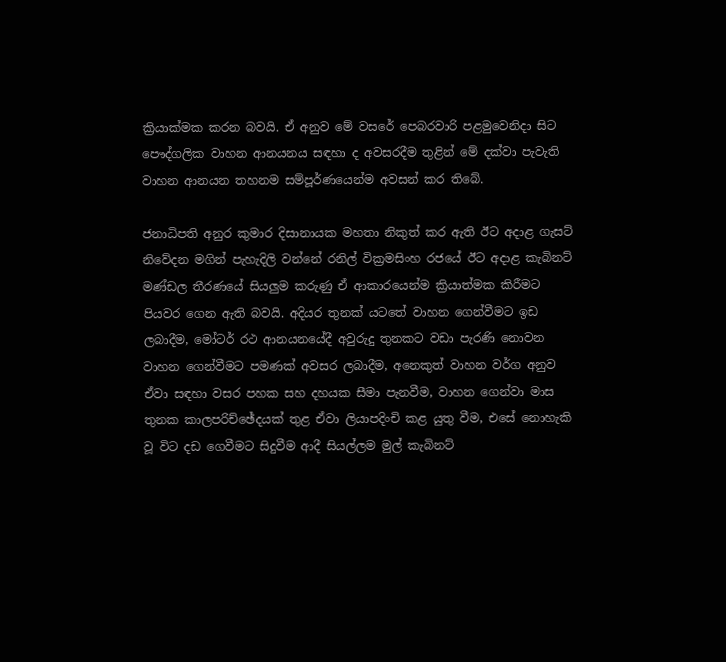ක්‍රියාක්මක කරන බවයි. ඒ අනුව මේ වසරේ පෙබරවාරි පළමුවෙනිදා සිට පෞද්ගලික වාහන ආනයනය සඳහා ද අවසරදීම තුළින් මේ දක්වා පැවැති වාහන ආනයන තහනම සම්පූර්ණයෙන්ම අවසන් කර තිබේ.

ජනාධිපති අනුර කුමාර දිසානායක මහතා නිකුත් කර ඇති ඊට අදාළ ගැසට් නිවේදන මගින් පැහැදිලි වන්නේ රනිල් වික්‍රමසිංහ රජයේ ඊට අදාළ කැබිනට් මණ්ඩල තීරණයේ සියලුම කරුණු ඒ ආකාරයෙන්ම ක්‍රියාත්මක කිරීමට පියවර ගෙන ඇති බවයි. අදියර තුනක් යටතේ වාහන ගෙන්වීමට ඉඩ ලබාදීම, මෝටර් රථ ආනයනයේදී අවුරුදු තුනකට වඩා පැරණි නොවන වාහන ගෙන්වීමට පමණක් අවසර ලබාදීම, අනෙකුත් වාහන වර්ග අනුව ඒවා සඳහා වසර පහක සහ දහයක සීමා පැනවීම, වාහන ගෙන්වා මාස තුනක කාලපරිච්ඡේදයක් තුළ ඒවා ලියාපදිංචි කළ යුතු වීම, එසේ නොහැකි වූ විට දඩ ගෙවීමට සිදුවීම ආදී සියල්ලම මුල් කැබිනට්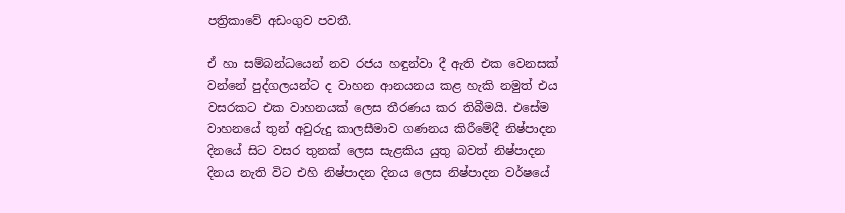පත්‍රිකාවේ අඩංගුව පවතී.

ඒ හා සම්බන්ධයෙන් නව රජය හඳුන්වා දී ඇති එක වෙනසක් වන්නේ පුද්ගලයන්ට ද වාහන ආනයනය කළ හැකි නමුත් එය වසරකට එක වාහනයක් ලෙස තීරණය කර තිබීමයි. එසේම වාහනයේ තුන් අවුරුදු කාලසීමාව ගණනය කිරීමේදී නිෂ්පාදන දිනයේ සිට වසර තුනක් ලෙස සැළකිය යුතු බවත් නිෂ්පාදන දිනය නැති විට එහි නිෂ්පාදන දිනය ලෙස නිෂ්පාදන වර්ෂයේ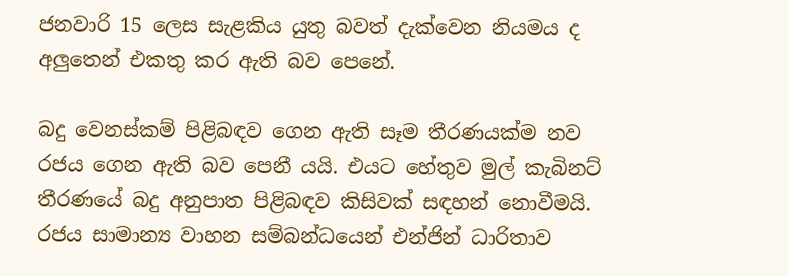ජනවාරි 15 ලෙස සැළකිය යුතු බවත් දැක්වෙන නියමය ද අලු‍තෙන් එකතු කර ඇති බව පෙනේ.

බදු වෙනස්කම් පිළිබඳව ගෙන ඇති සෑම තීරණයක්ම නව රජය ගෙන ඇති බව පෙනී යයි. එයට හේතුව මුල් කැබිනට් තීරණයේ බදු අනුපාත පිළිබඳව කිසිවක් සඳහන් නොවීමයි. රජය සාමාන්‍ය වාහන සම්බන්ධයෙන් එන්ජින් ධාරිතාව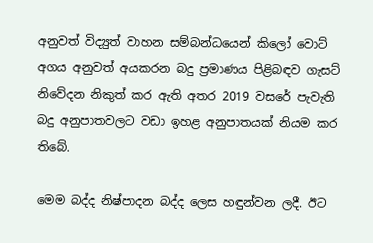අනුවත් විද්‍යුත් වාහන සම්බන්ධයෙන් කිලෝ වොට් අගය අනුවත් අයකරන බදු ප්‍රමාණය පිළිබඳව ගැසට් නිවේදන නිකුත් කර ඇති අතර 2019 වසරේ පැවැති බදු අනුපාතවලට වඩා ඉහළ අනුපාතයක් නියම කර තිබේ.

මෙම බද්ද නිෂ්පාදන බද්ද ලෙස හඳුන්වන ලදී. ඊට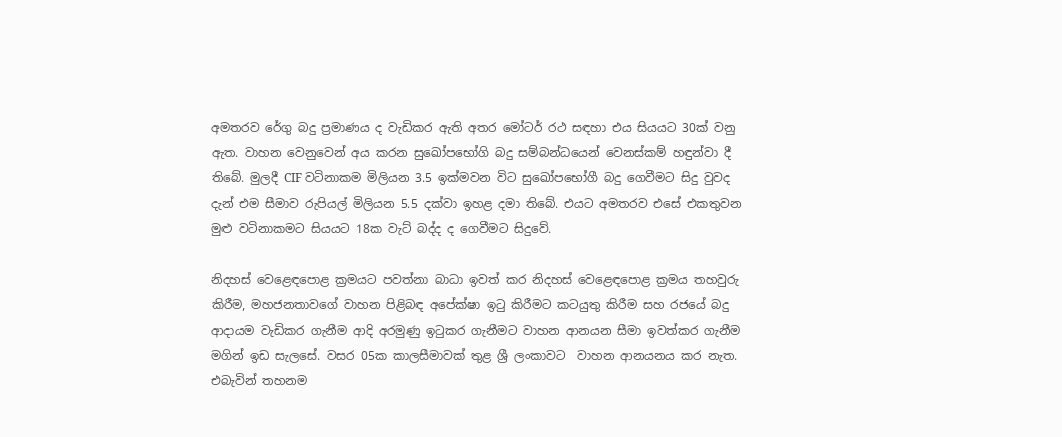අමතරව රේගු බදු ප්‍රමාණය ද වැඩිකර ඇති අතර මෝටර් රථ සඳහා එය සියයට 30ක් වනු ඇත. වාහන වෙනුවෙන් අය කරන සුඛෝපභෝගි බදු සම්බන්ධයෙන් වෙනස්කම් හඳුන්වා දී තිබේ. මුලදී CIF වටිනාකම මිලියන 3.5 ඉක්මවන විට සුඛෝපභෝගී බදු ගෙවීමට සිදු වුවද දැන් එම සීමාව රුපියල් මිලියන 5.5 දක්වා ඉහළ දමා තිබේ. එයට අමතරව එසේ එකතුවන මුළු වටිනාකමට සියයට 18ක වැට් බද්ද ද ගෙවීමට සිදුවේ.

නිදහස් වෙළෙඳපොළ ක්‍රමයට පවත්නා බාධා ඉවත් කර නිදහස් වෙළෙඳපොළ ක්‍රමය තහවුරු කිරීම, මහජනතාවගේ වාහන පිළිබඳ අපේක්ෂා ඉටු කිරීමට කටයුතු කිරීම සහ රජයේ බදු ආදායම වැඩිකර ගැනීම ආදි අරමුණු ඉටුකර ගැනීමට වාහන ආනයන සීමා ඉවත්කර ගැනීම මගින් ඉඩ සැලසේ. වසර 05ක කාලසීමාවක් තුළ ශ්‍රී ලංකාවට  වාහන ආනයනය කර නැත. එබැවින් තහනම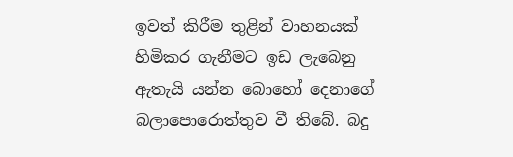ඉවත් කිරීම තුළින් වාහනයක් හිමිකර ගැනීමට ඉඩ ලැබෙනු ඇතැයි යන්න බොහෝ දෙනාගේ බලාපොරොත්තුව වී තිබේ. බදු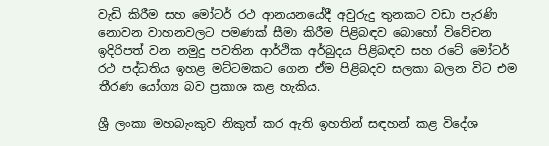වැඩි කිරීම සහ මෝටර් රථ ආනයනයේදී අවුරුදු තුනකට වඩා පැරණි නොවන වාහනවලට පමණක් සීමා කිරීම පිළිබඳව බොහෝ විවේචන ඉදිරිපත් වන නමුදු පවතින ආර්ථික අර්බුදය පිළිබඳව සහ රටේ මෝටර් රථ පද්ධතිය ඉහළ මට්ටමකට ගෙන ඒම පිළිබදව සලකා බලන විට එම තීරණ යෝග්‍ය බව ප්‍රකාශ කළ හැකිය.

ශ්‍රී ලංකා මහබැංකුව නිකුත් කර ඇති ඉහතින් සඳහන් කළ විදේශ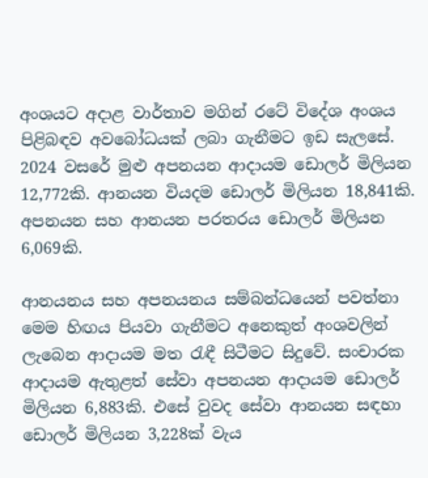අංශයට අදාළ වාර්තාව මගින් රටේ විදේශ අංශය පිළිබඳව අවබෝධයක් ලබා ගැනීමට ඉඩ සැලසේ. 2024 වසරේ මුළු අපනයන ආදායම ඩොලර් මිලියන 12,772කි. ආනයන වියදම ඩොලර් මිලියන 18,841කි. අපනයන සහ ආනයන පරතරය ඩොලර් මිලියන 6,069කි.

ආනයනය සහ අපනයනය සම්බන්ධයෙන් පවත්නා මෙම හිඟය පියවා ගැනීමට අනෙකුත් අංශවලින් ලැබෙන ආදායම මත රැඳී සිටීමට සිදුවේ. සංචාරක ආදායම ඇතුළත් සේවා අපනයන ආදායම ඩොලර් මිලියන 6,883කි. එසේ වුවද සේවා ආනයන සඳහා ඩොලර් මිලියන 3,228ක් වැය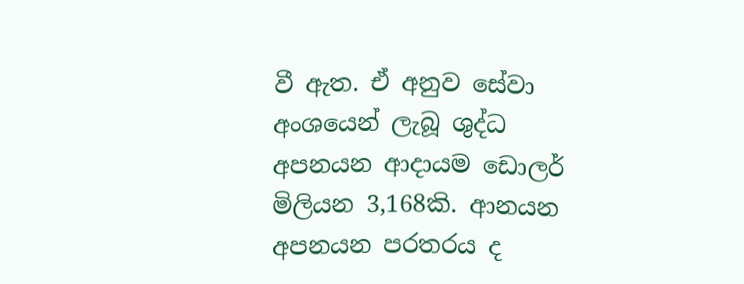වී ඇත. ඒ අනුව සේවා අංශයෙන් ලැබූ ශුද්ධ අපනයන ආදායම ඩොලර් මිලියන 3,168කි. ආනයන අපනයන පරතරය ද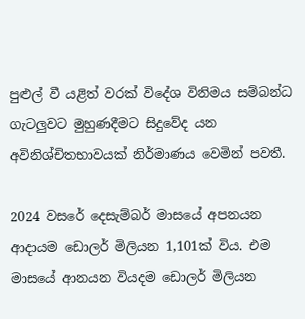පුළුල් වී යළිත් වරක් විදේශ විනිමය සම්බන්ධ ගැටලු‍වට මුහුණදීමට සිදුවේද යන අවිනිශ්චිතභාවයක් නිර්මාණය වෙමින් පවතී.

2024 වසරේ දෙසැම්බර් මාසයේ අපනයන ආදායම ඩොලර් මිලියන 1,101ක් විය. එම මාසයේ ආනයන වියදම ඩොලර් මිලියන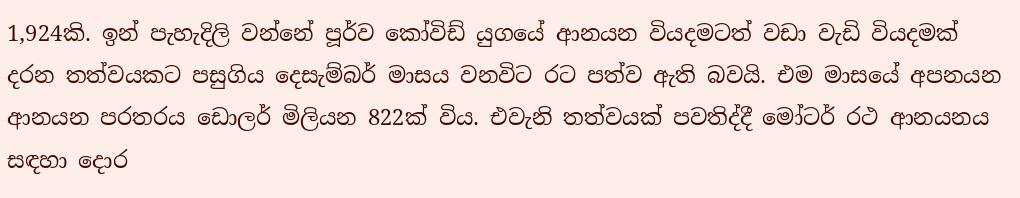1,924කි. ඉන් පැහැදිලි වන්නේ පූර්ව කෝවිඩ් යුගයේ ආනයන වියදමටත් වඩා වැඩි වියදමක් දරන තත්වයකට පසුගිය දෙසැම්බර් මාසය වනවිට රට පත්ව ඇති බවයි. එම මාසයේ අපනයන ආනයන පරතරය ඩොලර් මිලියන 822ක් විය. එවැනි තත්වයක් පවතිද්දී මෝටර් රථ ආනයනය සඳහා දොර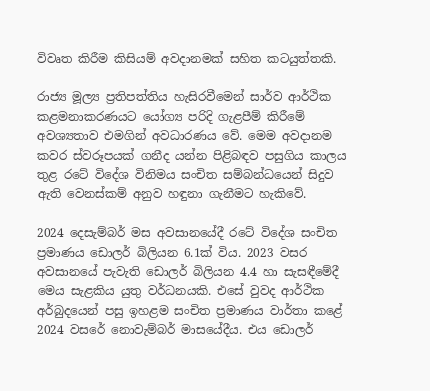විවෘත කිරීම කිසියම් අවදානමක් සහිත කටයුත්තකි.

රාජ්‍ය මූල්‍ය ප්‍රතිපත්තිය හැසිරවීමෙන් සාර්ව ආර්ථික කළමනාකරණයට යෝග්‍ය පරිදි ගැළපීම් කිරීමේ අවශ්‍යතාව එමගින් අවධාරණය වේ. මෙම අවදානම කවර ස්වරූපයක් ගනීද යන්න පිළිබඳව පසුගිය කාලය තුළ රටේ විදේශ විනිමය සංචිත සම්බන්ධයෙන් සිදුව ඇති වෙනස්කම් අනුව හඳුනා ගැනීමට හැකිවේ.

2024 දෙසැම්බර් මස අවසානයේදී රටේ විදේශ සංචිත ප්‍රමාණය ඩොලර් බිලියන 6.1ක් විය. 2023 වසර අවසානයේ පැවැති ඩොලර් බිලියන 4.4 හා සැසඳීමේදී මෙය සැළකිය යුතු වර්ධනයකි. එසේ වුවද ආර්ථික අර්බුදයෙන් පසු ඉහළම සංචිත ප්‍රමාණය වාර්තා කළේ 2024 වසරේ නොවැම්බර් මාසයේදීය. එය ඩොලර්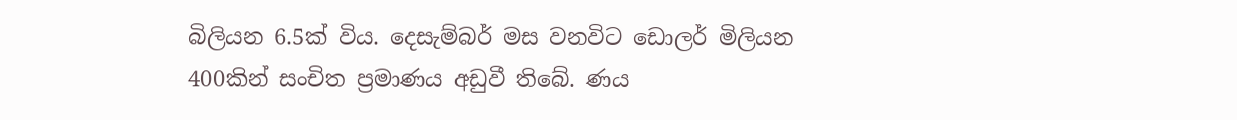බිලියන 6.5ක් විය. දෙසැම්බර් මස වනවි‌ට ඩොලර් මිලියන 400කින් සංචිත ප්‍රමාණය අඩුවී තිබේ. ණය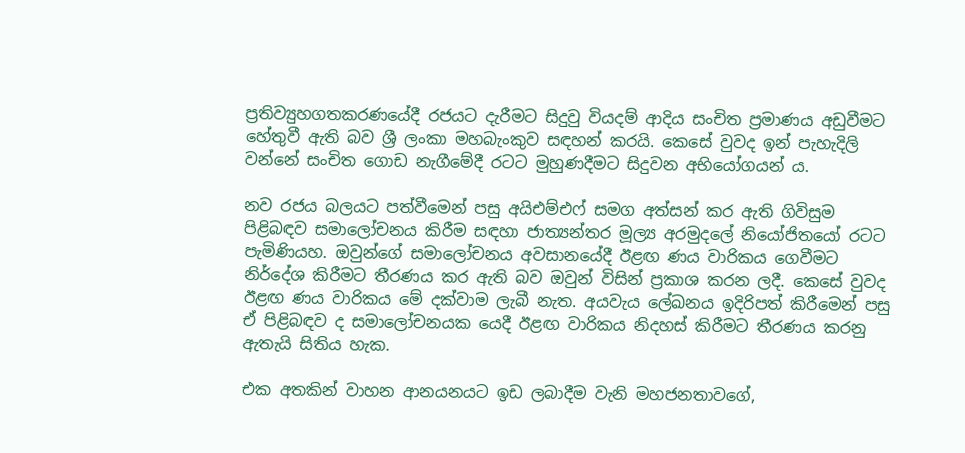ප්‍රතිව්‍යුහගතකරණයේදී රජයට දැරීමට සිදුවු වියදම් ආදිය සංචිත ප්‍රමාණය අඩුවීමට හේතුවී ඇති බව ශ්‍රී ලංකා මහබැංකුව සඳහන් කරයි. කෙසේ වුවද ඉන් පැහැදිලි වන්නේ සංචිත ගොඩ නැගීමේදී රටට මුහුණදීමට සිදුවන අභියෝගයන් ය.

නව රජය බලයට පත්වීමෙන් පසු අයිඑම්එෆ් සමග අත්සන් කර ඇති ගිවිසුම පිළිබඳව සමාලෝචනය කිරීම සඳහා ජාත්‍යන්තර මූල්‍ය අරමුදලේ නියෝජිතයෝ රටට පැමිණියහ. ඔවුන්ගේ සමාලෝචනය අවසානයේදී ඊළඟ ණය වාරිකය ගෙවීමට නිර්දේශ කිරීමට තීරණය කර ඇති බව ඔවුන් විසින් ප්‍රකාශ කරන ලදී. කෙසේ වුවද ඊළඟ ණය වාරිකය මේ දක්වාම ලැබී නැත. අයවැය ලේඛනය ඉදිරිපත් කිරීමෙන් පසු ඒ පිළිබඳව ද සමාලෝචනයක යෙදී ඊළඟ වාරිකය නිදහස් කිරීමට තීරණය කරනු ඇතැයි සිතිය හැක.

එක අතකින් වාහන ආනයනයට ඉඩ ලබාදීම වැනි මහජනතාවගේ,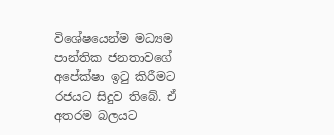විශේෂයෙන්ම මධ්‍යම පාන්තික ජනතාවගේ අපේක්ෂා ඉටු කිරීමට රජයට සිදුව තිබේ. ඒ අතරම බලයට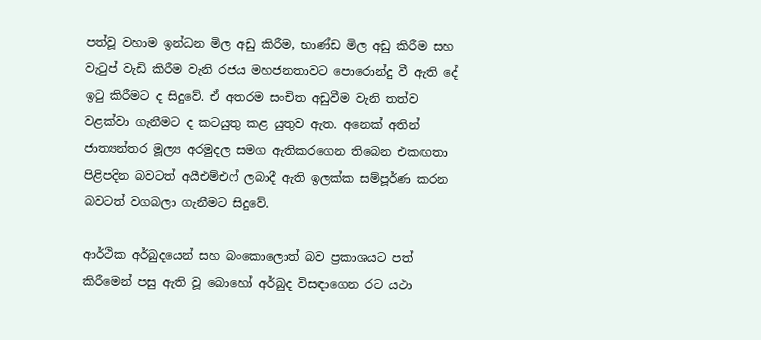පත්වූ වහාම ඉන්ධන මිල අඩු කිරීම, භාණ්ඩ මිල අඩු කිරීම සහ වැටුප් වැඩි කිරීම වැනි රජය මහජනතාවට පොරොන්දු වී ඇති දේ ඉටු කිරීමට ද සිදුවේ. ඒ අතරම සංචිත අඩුවීම වැනි තත්ව වළක්වා ගැනීමට ද කටයුතු කළ යුතුව ඇත. අනෙක් අතින් ජාත්‍යන්තර මූල්‍ය අරමුදල සමග ඇතිකරගෙන තිබෙන එකඟතා පිළිපදින බවටත් අයීඑම්එෆ් ලබාදී ඇති ඉලක්ක සම්පූර්ණ කරන බවටත් වගබලා ගැනීමට සිදුවේ.

ආර්ථික අර්බුදයෙන් සහ බංකොලොත් බව ප්‍රකාශයට පත් කිරීමෙන් පසු ඇති වූ බොහෝ අර්බුද විසඳාගෙන රට යථා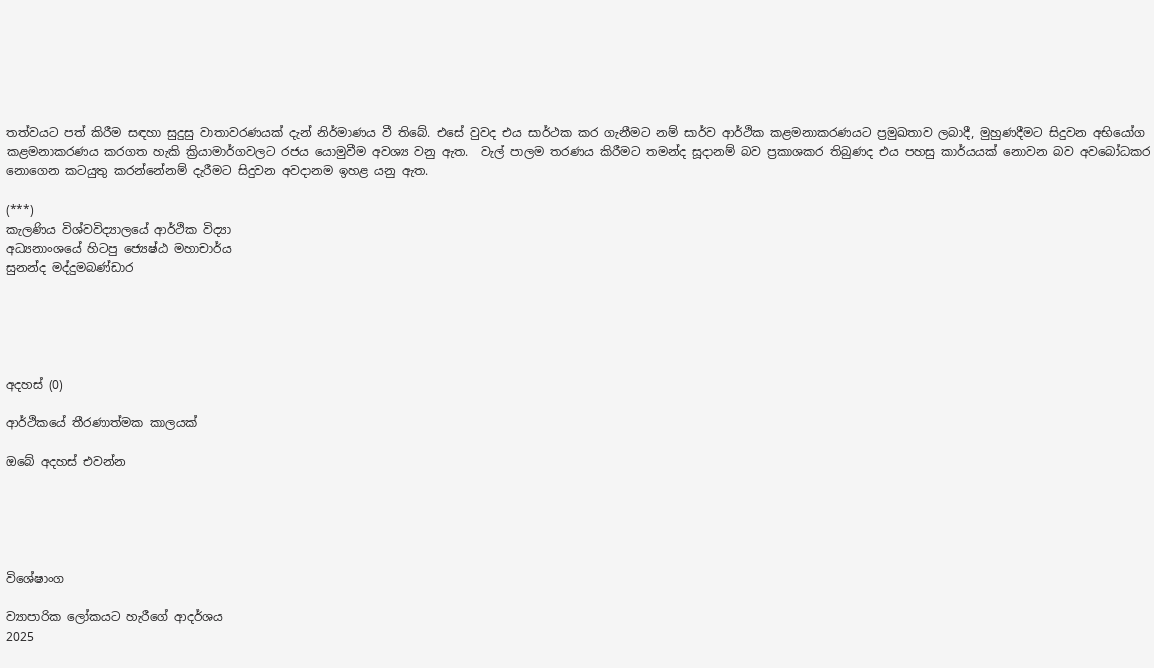තත්වයට පත් කිරීම සඳහා සුදුසු වාතාවරණයක් දැන් නිර්මාණය වී තිබේ. එසේ වුවද එය සාර්ථක කර ගැනීමට නම් සාර්ව ආර්ථික කළමනාකරණයට ප්‍රමුඛතාව ලබාදී, මුහුණදීමට සිදුවන අභියෝග කළමනාකරණය කරගත හැකි ක්‍රියාමාර්ගවලට රජය යොමුවීම අවශ්‍ය වනු ඇත.  වැල් පාලම තරණය කිරීමට තමන්ද සූදානම් බව ප්‍රකාශකර තිබුණද එය පහසු කාර්යයක් නොවන බව අවබෝධකර නොගෙන කටයුතු කරන්නේනම් දැරීමට සිදුවන අවදානම ඉහළ යනු ඇත.

(***)
කැලණිය විශ්වවිද්‍යාලයේ ආර්ථික විද්‍යා
අධ්‍යනාංශයේ හිටපු ජ්‍යෙෂ්ඨ මහාචාර්ය
සුනන්ද මද්දුමබණ්ඩාර





අදහස් (0)

ආර්ථිකයේ තීරණාත්මක කාලයක්

ඔබේ අදහස් එවන්න





විශේෂාංග

ව්‍යාපාරික ලෝකයට හැරීගේ ආදර්ශය
2025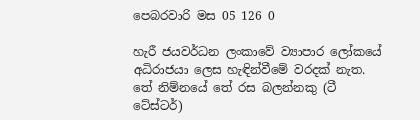පෙබරවාරි මස 05 126 0

හැරී ජයවර්ධන ලංකාවේ ව්‍යාපාර ලෝකයේ අධිරාජයා ලෙස හැඳින්වීමේ වරදක් නැත. තේ නිම්නයේ තේ රස බලන්නකු (ටී ටේස්ටර්)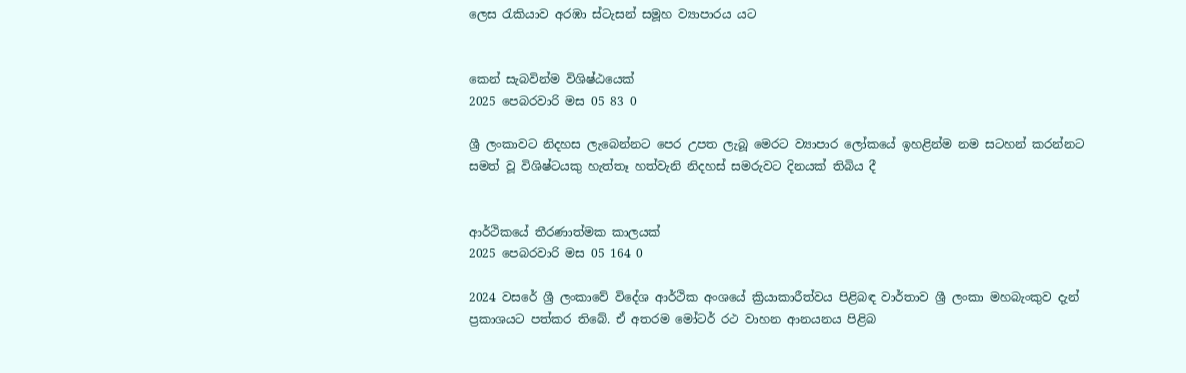ලෙස රැකියාව අරඹා ස්ටැසන් සමූහ ව්‍යාපාරය යට


කෙන් සැබවින්ම විශිෂ්ඨයෙක්
2025 පෙබරවාරි මස 05 83 0

ශ්‍රී ලංකාවට නිදහස ලැබෙන්නට පෙර උපත ලැබූ මෙරට ව්‍යාපාර ලෝකයේ ඉහළින්ම නම සටහන් කරන්නට සමත් වූ විශිෂ්ටයකු හැත්තෑ හත්වැනි නිදහස් සමරුවට දිනයක් තිබිය දී


ආර්ථිකයේ තීරණාත්මක කාලයක්
2025 පෙබරවාරි මස 05 164 0

2024 වසරේ ශ්‍රී ලංකාවේ විදේශ ආර්ථික අංශයේ ක්‍රියාකාරීත්වය පිළිබඳ වාර්තාව ශ්‍රී ලංකා මහබැංකුව දැන් ප්‍රකාශයට පත්කර තිබේ. ඒ අතරම මෝටර් රථ වාහන ආනයනය පිළිබ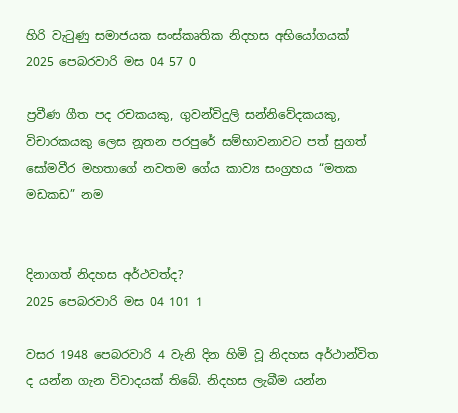හිරි වැටුණු සමාජයක සංස්කෘතික නිදහස අභියෝගයක්
2025 පෙබරවාරි මස 04 57 0

ප්‍රවීණ ගීත පද රචකයකු, ගුවන්විදුලි සන්නිවේදකයකු, විචාරකයකු ලෙස නූතන පරපුරේ සම්භාවනාවට පත් සුගත් සෝමවීර මහතාගේ නවතම ගේය කාව්‍ය සංග්‍රහය “මතක මඩකඩ” නම


දිනාගත් නිදහස අර්ථවත්ද?
2025 පෙබරවාරි මස 04 101 1

වසර 1948 පෙබරවාරි 4 වැනි දින හිමි වූ නිදහස අර්ථාන්විත ද යන්න ගැන විවාදයක් තිබේ. නිදහස ලැබීම යන්න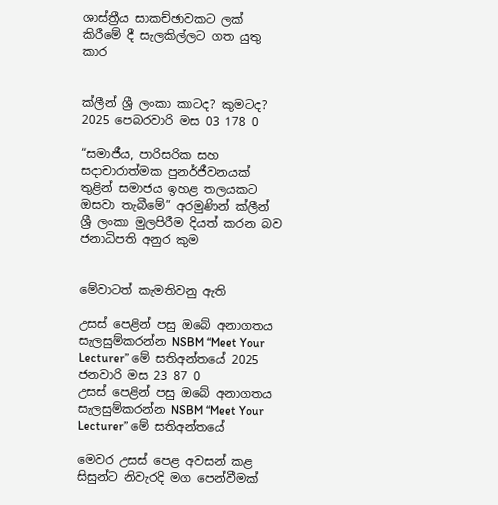ශාස්ත්‍රීය සාකච්ඡාවකට ලක් කිරීමේ දී සැලකිල්ලට ගත යුතු කාර


ක්ලීන් ශ්‍රී ලංකා කාටද? කුමටද?
2025 පෙබරවාරි මස 03 178 0

“සමාජීය, පාරිසරික සහ සදාචාරාත්මක පුනර්ජීවනයක් තුළින් සමාජය ඉහළ තලයකට ඔසවා තැබීමේ” අරමුණින් ක්ලීන් ශ්‍රී ලංකා මුලපිරීම දියත් කරන බව ජනාධිපති අනුර කුම


මේවාටත් කැමතිවනු ඇති

උසස් පෙළින් පසු ඔබේ අනාගතය සැලසුම්කරන්න NSBM “Meet Your Lecturer” මේ සතිඅන්තයේ 2025 ජනවාරි මස 23 87 0
උසස් පෙළින් පසු ඔබේ අනාගතය සැලසුම්කරන්න NSBM “Meet Your Lecturer” මේ සතිඅන්තයේ

මෙවර උසස් පෙළ අවසන් කළ සිසුන්ට නිවැරදි මග පෙන්වීමක්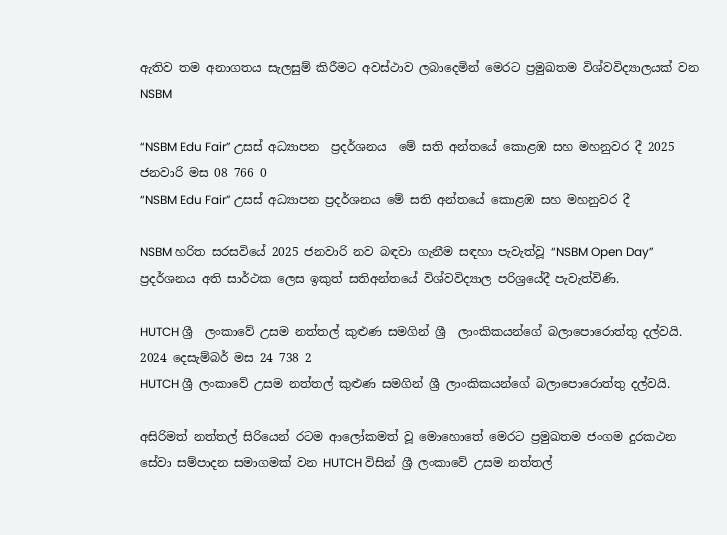ඇතිව තම අනාගතය සැලසුම් කිරීමට අවස්ථාව ලබාදෙමින් මෙරට ප්‍රමුඛතම විශ්වවිද්‍යාලයක් වන NSBM

“NSBM Edu Fair” උසස් අධ්‍යාපන  ප්‍රදර්ශනය  මේ සති අන්තයේ කොළඹ සහ මහනුවර දී 2025 ජනවාරි මස 08 766 0
“NSBM Edu Fair” උසස් අධ්‍යාපන ප්‍රදර්ශනය මේ සති අන්තයේ කොළඹ සහ මහනුවර දී

NSBM හරිත සරසවියේ 2025 ජනවාරි නව බඳවා ගැනීම සඳහා පැවැත්වූ “NSBM Open Day” ප්‍රදර්ශනය අති සාර්ථක ලෙස ඉකුත් සතිඅන්තයේ විශ්වවිද්‍යාල පරිශ්‍රයේදී පැවැත්විණි.

HUTCH ශ්‍රී  ලංකාවේ උසම නත්තල් කුළුණ සමගින් ශ්‍රී  ලාංකිකයන්ගේ බලාපොරොත්තු දල්වයි. 2024 දෙසැම්බර් මස 24 738 2
HUTCH ශ්‍රී ලංකාවේ උසම නත්තල් කුළුණ සමගින් ශ්‍රී ලාංකිකයන්ගේ බලාපොරොත්තු දල්වයි.

අසිරිමත් නත්තල් සිරියෙන් රටම ආලෝකමත් වූ මොහොතේ මෙරට ප්‍රමුඛතම ජංගම දුරකථන සේවා සම්පාදන සමාගමක් වන HUTCH විසින් ශ්‍රී ලංකාවේ උසම නත්තල්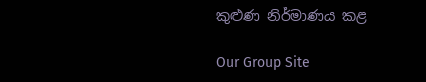කුළුණ නිර්මාණය කළ

Our Group Site